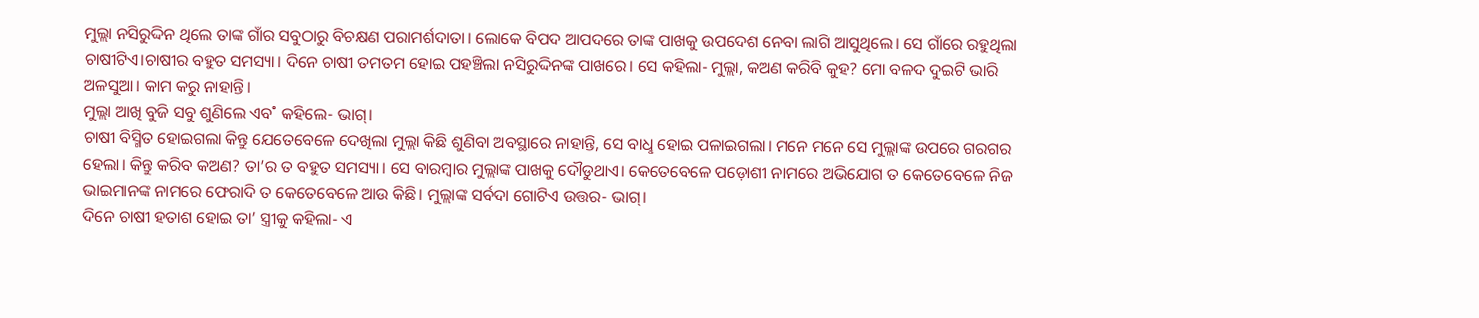ମୁଲ୍ଲା ନସିରୁଦ୍ଦିନ ଥିଲେ ତାଙ୍କ ଗାଁର ସବୁଠାରୁ ବିଚକ୍ଷଣ ପରାମର୍ଶଦାତା। ଲୋକେ ବିପଦ ଆପଦରେ ତାଙ୍କ ପାଖକୁ ଉପଦେଶ ନେବା ଲାଗି ଆସୁଥିଲେ। ସେ ଗାଁରେ ରହୁଥିଲା ଚାଷୀଟିଏ।ଚାଷୀର ବହୁତ ସମସ୍ୟା। ଦିନେ ଚାଷୀ ତମତମ ହୋଇ ପହଞ୍ଚିଲା ନସିରୁଦ୍ଦିନଙ୍କ ପାଖରେ। ସେ କହିଲା- ମୁଲ୍ଲା, କଅଣ କରିବି କୁହ? ମୋ ବଳଦ ଦୁଇଟି ଭାରି ଅଳସୁଆ। କାମ କରୁ ନାହାନ୍ତି।
ମୁଲ୍ଲା ଆଖି ବୁଜି ସବୁ ଶୁଣିଲେ ଏବ˚ କହିଲେ- ଭାଗ୍‌।
ଚାଷୀ ବିସ୍ମିତ ହୋଇଗଲା କିନ୍ତୁ ଯେତେବେଳେ ଦେଖିଲା ମୁଲ୍ଲା କିଛି ଶୁଣିବା ଅବସ୍ଥାରେ ନାହାନ୍ତି, ସେ ବାଧୢ ହୋଇ ପଳାଇଗଲା। ମନେ ମନେ ସେ ମୁଲ୍ଲାଙ୍କ ଉପରେ ଗରଗର ହେଲା। କିନ୍ତୁ କରିବ କଅଣ? ତା’ର ତ ବହୁତ ସମସ୍ୟା। ସେ ବାରମ୍ବାର ମୁଲ୍ଲାଙ୍କ ପାଖକୁ ଦୌଡୁଥାଏ। କେତେବେଳେ ପଡ଼ୋଶୀ ନାମରେ ଅଭିଯୋଗ ତ କେତେବେଳେ ନିଜ ଭାଇମାନଙ୍କ ନାମରେ ଫେରାଦି ତ କେତେବେଳେ ଆଉ କିଛି। ମୁଲ୍ଲାଙ୍କ ସର୍ବଦା ଗୋଟିଏ ଉତ୍ତର- ଭାଗ୍‌।
ଦିନେ ଚାଷୀ ହତାଶ ହୋଇ ତା’ ସ୍ତ୍ରୀକୁ କହିଲା- ଏ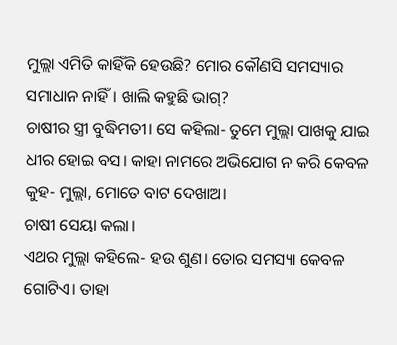ମୁଲ୍ଲା ଏମିତି କାହିଁକି ହେଉଛି? ମୋର କୌଣସି ସମସ୍ୟାର ସମାଧାନ ନାହିଁ। ଖାଲି କହୁଛି ଭାଗ୍‌?
ଚାଷୀର ସ୍ତ୍ରୀ ବୁଦ୍ଧିମତୀ। ସେ କହିଲା- ତୁମେ ମୁଲ୍ଲା ପାଖକୁ ଯାଇ ଧୀର ହୋଇ ବସ। କାହା ନାମରେ ଅଭିଯୋଗ ନ କରି କେବଳ କୁହ- ମୁଲ୍ଲା, ମୋତେ ବାଟ ଦେଖାଅ।
ଚାଷୀ ସେୟା କଲା।
ଏଥର ମୁଲ୍ଲା କହିଲେ- ହଉ ଶୁଣ। ତୋର ସମସ୍ୟା କେବଳ ଗୋଟିଏ। ତାହା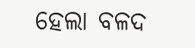ହେଲା ବଳଦ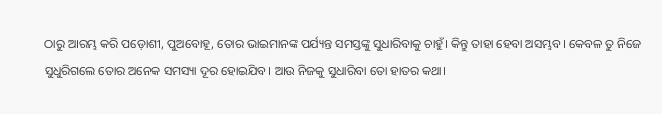ଠାରୁ ଆରମ୍ଭ କରି ପଡ଼ୋଶୀ, ପୁଅବୋହୂ, ତୋର ଭାଇମାନଙ୍କ ପର୍ଯ୍ୟନ୍ତ ସମସ୍ତଙ୍କୁ ସୁଧାରିବାକୁ ଚାହୁଁ। କିନ୍ତୁ ତାହା ହେବା ଅସମ୍ଭବ। କେବଳ ତୁ ନିଜେ ସୁଧୁରିଗଲେ ତୋର ଅନେକ ସମସ୍ୟା ଦୂର ହୋଇଯିବ। ଆଉ ନିଜକୁ ସୁଧାରିବା ତୋ ହାତର କଥା।